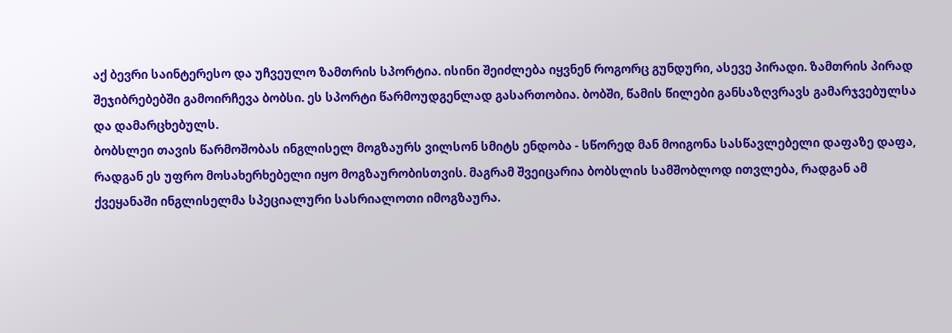აქ ბევრი საინტერესო და უჩვეულო ზამთრის სპორტია. ისინი შეიძლება იყვნენ როგორც გუნდური, ასევე პირადი. ზამთრის პირად შეჯიბრებებში გამოირჩევა ბობსი. ეს სპორტი წარმოუდგენლად გასართობია. ბობში, წამის წილები განსაზღვრავს გამარჯვებულსა და დამარცხებულს.
ბობსლეი თავის წარმოშობას ინგლისელ მოგზაურს ვილსონ სმიტს ენდობა - სწორედ მან მოიგონა სასწავლებელი დაფაზე დაფა, რადგან ეს უფრო მოსახერხებელი იყო მოგზაურობისთვის. მაგრამ შვეიცარია ბობსლის სამშობლოდ ითვლება, რადგან ამ ქვეყანაში ინგლისელმა სპეციალური სასრიალოთი იმოგზაურა.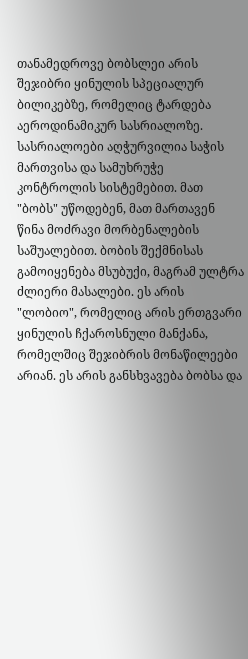თანამედროვე ბობსლეი არის შეჯიბრი ყინულის სპეციალურ ბილიკებზე, რომელიც ტარდება აეროდინამიკურ სასრიალოზე. სასრიალოები აღჭურვილია საჭის მართვისა და სამუხრუჭე კონტროლის სისტემებით. მათ "ბობს" უწოდებენ, მათ მართავენ წინა მოძრავი მორბენალების საშუალებით. ბობის შექმნისას გამოიყენება მსუბუქი, მაგრამ ულტრა ძლიერი მასალები. ეს არის "ლობიო", რომელიც არის ერთგვარი ყინულის ჩქაროსნული მანქანა, რომელშიც შეჯიბრის მონაწილეები არიან. ეს არის განსხვავება ბობსა და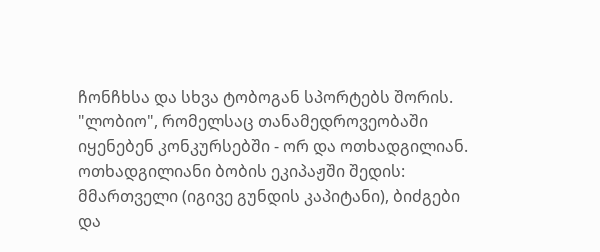ჩონჩხსა და სხვა ტობოგან სპორტებს შორის.
"ლობიო", რომელსაც თანამედროვეობაში იყენებენ კონკურსებში - ორ და ოთხადგილიან. ოთხადგილიანი ბობის ეკიპაჟში შედის: მმართველი (იგივე გუნდის კაპიტანი), ბიძგები და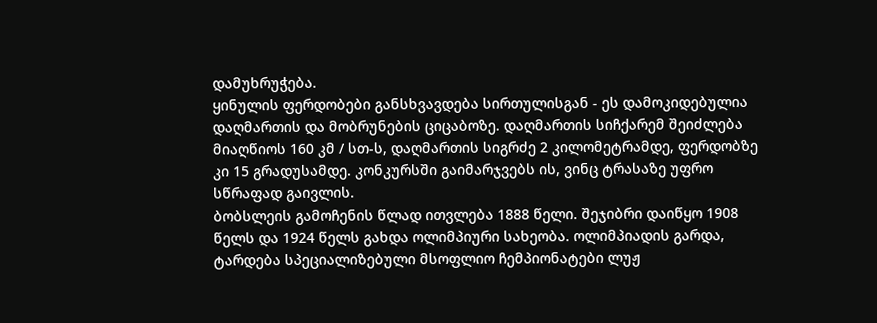დამუხრუჭება.
ყინულის ფერდობები განსხვავდება სირთულისგან - ეს დამოკიდებულია დაღმართის და მობრუნების ციცაბოზე. დაღმართის სიჩქარემ შეიძლება მიაღწიოს 160 კმ / სთ-ს, დაღმართის სიგრძე 2 კილომეტრამდე, ფერდობზე კი 15 გრადუსამდე. კონკურსში გაიმარჯვებს ის, ვინც ტრასაზე უფრო სწრაფად გაივლის.
ბობსლეის გამოჩენის წლად ითვლება 1888 წელი. შეჯიბრი დაიწყო 1908 წელს და 1924 წელს გახდა ოლიმპიური სახეობა. ოლიმპიადის გარდა, ტარდება სპეციალიზებული მსოფლიო ჩემპიონატები ლუჟ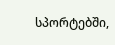სპორტებში,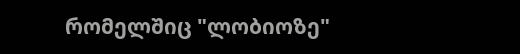რომელშიც "ლობიოზე"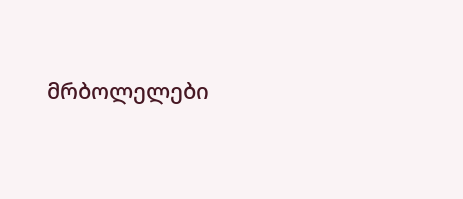მრბოლელები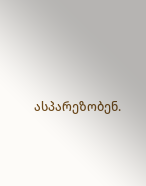ასპარეზობენ.